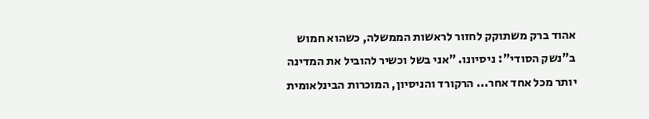אהוד ברק משתוקק לחזור לראשות הממשלה, כשהוא חמוש ב"נשק הסודי": ניסיונו. "אני בשל וכשיר להוביל את המדינה יותר מכל אחד אחר... הרקורד והניסיון, המוכרות הבינלאומית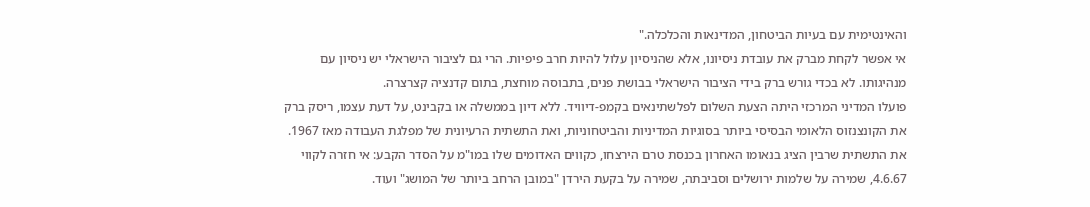והאינטימית עם בעיות הביטחון, המדינאות והכלכלה."
אי אפשר לקחת מברק את עובדת ניסיונו, אלא שהניסיון עלול להיות חרב פיפיות. הרי גם לציבור הישראלי יש ניסיון עם מנהיגותו. לא בכדי גורש ברק בידי הציבור הישראלי בבושת פנים, בתבוסה מוחצת, בתום קדנציה קצרצרה.
פועלו המדיני המרכזי היתה הצעת השלום לפלשתינאים בקמפ-דיוויד. ללא דיון בממשלה או בקבינט, על דעת עצמו, ריסק ברק את הקונצנזוס הלאומי הבסיסי ביותר בסוגיות המדיניות והביטחוניות, ואת התשתית הרעיונית של מפלגת העבודה מאז 1967. את התשתית שרבין הציג בנאומו האחרון בכנסת טרם הירצחו, כקווים האדומים שלו במו"מ על הסדר הקבע: אי חזרה לקווי 4.6.67, שמירה על שלמות ירושלים וסביבתה, שמירה על בקעת הירדן "במובן הרחב ביותר של המושג" ועוד.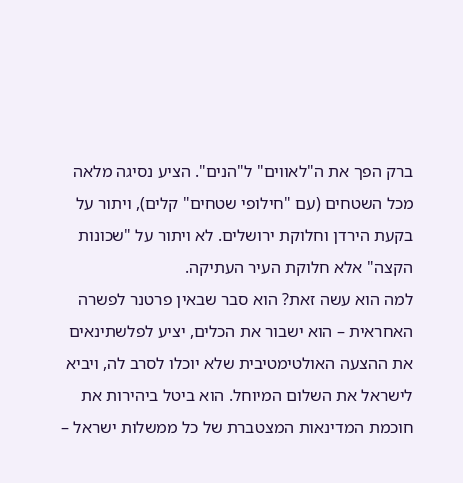ברק הפך את ה"לאווים" ל"הנים". הציע נסיגה מלאה מכל השטחים (עם "חילופי שטחים" קלים), ויתור על בקעת הירדן וחלוקת ירושלים. לא ויתור על "שכונות הקצה" אלא חלוקת העיר העתיקה.
למה הוא עשה זאת? הוא סבר שבאין פרטנר לפשרה האחראית – הוא ישבור את הכלים, יציע לפלשתינאים את ההצעה האולטימטיבית שלא יוכלו לסרב לה, ויביא לישראל את השלום המיוחל. הוא ביטל ביהירות את חוכמת המדינאות המצטברת של כל ממשלות ישראל –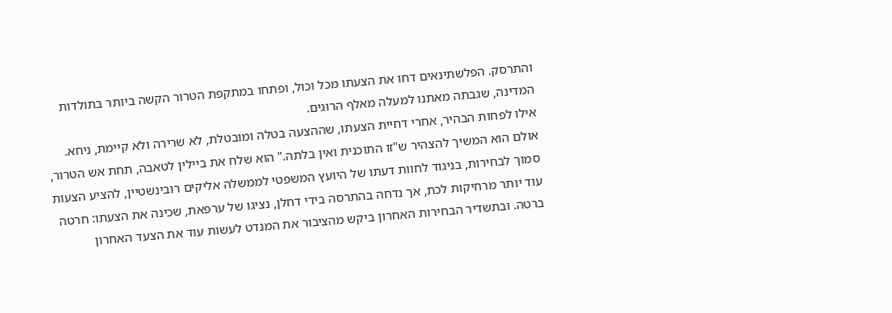והתרסק. הפלשתינאים דחו את הצעתו מכל וכול, ופתחו במתקפת הטרור הקשה ביותר בתולדות המדינה, שגבתה מאתנו למעלה מאלף הרוגים.
אילו לפחות הבהיר, אחרי דחיית הצעתו, שההצעה בטלה ומובטלת, לא שרירה ולא קיימת, ניחא. אולם הוא המשיך להצהיר ש"זו התוכנית ואין בלתה." הוא שלח את ביילין לטאבה, תחת אש הטרור, סמוך לבחירות, בניגוד לחוות דעתו של היועץ המשפטי לממשלה אליקים רובינשטיין, להציע הצעות עוד יותר מרחיקות לכת, אך נדחה בהתרסה בידי דחלן, נציגו של ערפאת, שכינה את הצעתו: חרטה ברטה. ובתשדיר הבחירות האחרון ביקש מהציבור את המנדט לעשות עוד את הצעד האחרון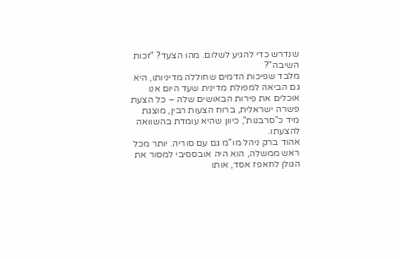שנדרש כדי להגיע לשלום. מהו הצעד? "זכות השיבה"?
מלבד שפיכות הדמים שחוללה מדיניותו, היא גם הביאה למפולת מדינית שעד היום אנו אוכלים את פירות הבאושים שלה – כל הצעת פשרה ישראלית, ברוח הצעות רבין, מוצגת מיד כ"סרבנות", כיוון שהיא עומדת בהשוואה להצעתו.
אהוד ברק ניהל מו"מ גם עם סוריה. יותר מכל ראש ממשלה, הוא היה אובססיבי למסור את הגולן לחאפז אסד, אותו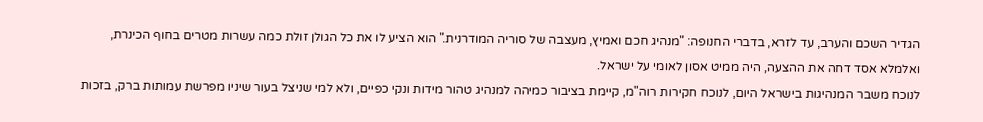הגדיר השכם והערב, עד לזרא, בדברי החנופה: "מנהיג חכם ואמיץ, מעצבה של סוריה המודרנית." הוא הציע לו את כל הגולן זולת כמה עשרות מטרים בחוף הכינרת, ואלמלא אסד דחה את ההצעה, היה ממיט אסון לאומי על ישראל.
לנוכח משבר המנהיגות בישראל היום, לנוכח חקירות רוה"מ, קיימת בציבור כמיהה למנהיג טהור מידות ונקי כפיים, ולא למי שניצל בעור שיניו מפרשת עמותות ברק, בזכות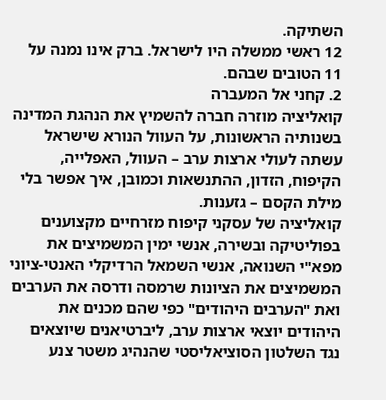השתיקה.
12 ראשי ממשלה היו לישראל. ברק אינו נמנה על 11 הטובים שבהם.
2. קחני אל המעברה
קואליציה מוזרה חברה להשמיץ את הנהגת המדינה בשנותיה הראשונות, על העוול הנורא שישראל עשתה לעולי ארצות ערב – העוול, האפלייה, הקיפוח, הזדון, ההתנשאות וכמובן, איך אפשר בלי מילת הקסם – גזענות.
קואליציה של עסקני קיפוח מזרחיים מקצוענים בפוליטיקה ובשירה, אנשי ימין המשמיצים את מפא"י השנואה, אנשי השמאל הרדיקלי האנטי-ציוני המשמיצים את הציונות שרמסה ודרסה את הערבים ואת "הערבים היהודים" כפי שהם מכנים את היהודים יוצאי ארצות ערב, ליברטיאנים שיוצאים נגד השלטון הסוציאליסטי שהנהיג משטר צנע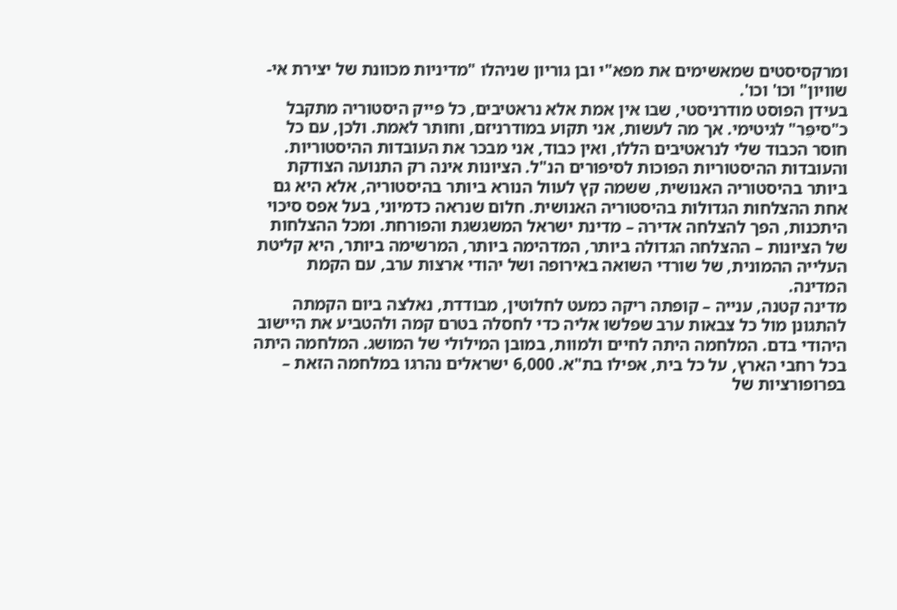ומרקסיסטים שמאשימים את מפא"י ובן גוריון שניהלו "מדיניות מכוונת של יצירת אי-שוויון" וכו' וכו'.
בעידן הפוסט מודרניסטי, שבו אין אמת אלא נראטיבים, כל פייק היסטוריה מתקבל כ"סיפֵּר" לגיטימי. אך מה לעשות, אני תקוע במודרניזם, וחותר לאמת. ולכן, עם כל חוסר הכבוד שלי לנראטיבים הללו, ואין כבוד, אני מבכר את העובדות ההיסטוריות.
והעובדות ההיסטוריות הפוכות לסיפורים הנ"ל. הציונות אינה רק התנועה הצודקת ביותר בהיסטוריה האנושית, ששמה קץ לעוול הנורא ביותר בהיסטוריה, אלא היא גם אחת ההצלחות הגדולות בהיסטוריה האנושית. חלום שנראה כדמיוני, בעל אפס סיכוי היתכנות, הפך להצלחה אדירה – מדינת ישראל המשגשגת והפורחת. ומכל ההצלחות של הציונות – ההצלחה הגדולה ביותר, המדהימה ביותר, המרשימה ביותר, היא קליטת העלייה ההמונית, של שורדי השואה באירופה ושל יהודי ארצות ערב, עם הקמת המדינה.
מדינה קטנה, ענייה – קופתה ריקה כמעט לחלוטין, מבודדת, נאלצה ביום הקמתה להתגונן מול כל צבאות ערב שפלשו אליה כדי לחסלה בטרם קמה ולהטביע את היישוב היהודי בדם. המלחמה היתה לחיים ולמוות, במובן המילולי של המושג. המלחמה היתה בכל רחבי הארץ, על כל בית, אפילו בת"א. 6,000 ישראלים נהרגו במלחמה הזאת – בפרופורציות של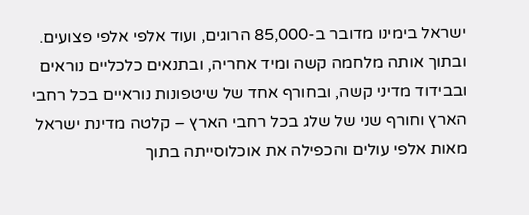ישראל בימינו מדובר ב-85,000 הרוגים, ועוד אלפי אלפי פצועים.
ובתוך אותה מלחמה קשה ומיד אחריה, ובתנאים כלכליים נוראים ובבידוד מדיני קשה, ובחורף אחד של שיטפונות נוראיים בכל רחבי הארץ וחורף שני של שלג בכל רחבי הארץ – קלטה מדינת ישראל מאות אלפי עולים והכפילה את אוכלוסייתה בתוך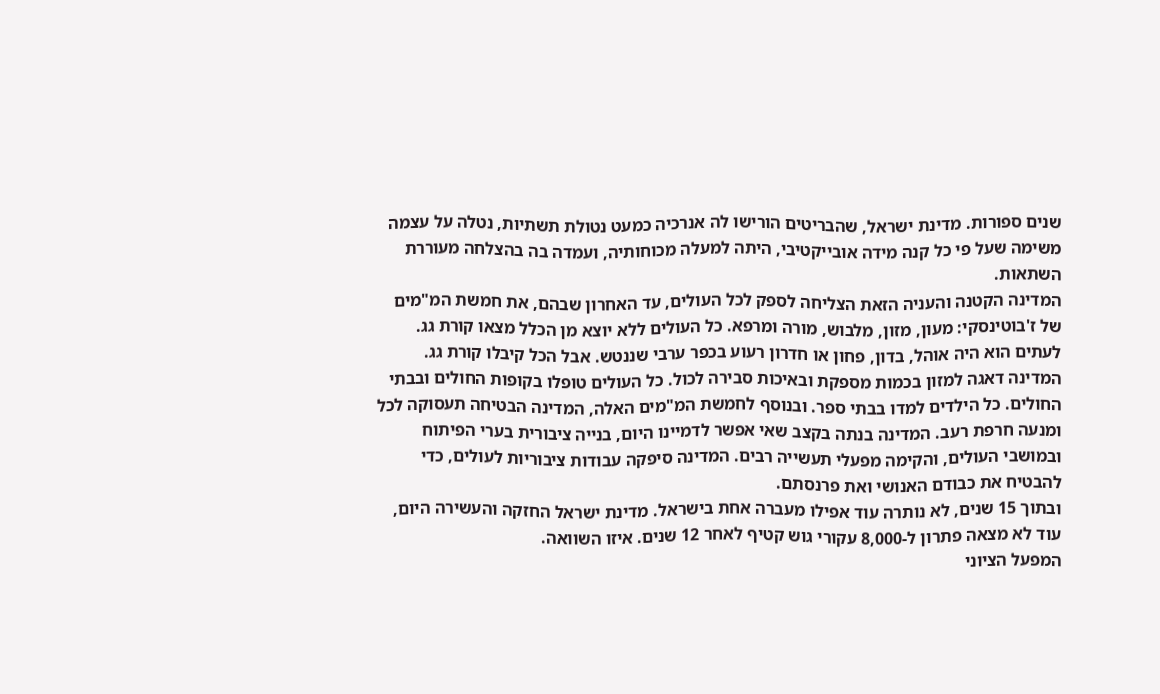שנים ספורות. מדינת ישראל, שהבריטים הורישו לה אנרכיה כמעט נטולת תשתיות, נטלה על עצמה משימה שעל פי כל קנה מידה אובייקטיבי, היתה למעלה מכוחותיה, ועמדה בה בהצלחה מעוררת השתאות.
המדינה הקטנה והעניה הזאת הצליחה לספק לכל העולים, עד האחרון שבהם, את חמשת המ"מים של ז'בוטינסקי: מעון, מזון, מלבוש, מורה ומרפא. כל העולים ללא יוצא מן הכלל מצאו קורת גג. לעתים הוא היה אוהל, בדון, פחון או חדרון רעוע בכפר ערבי שננטש. אבל הכל קיבלו קורת גג. המדינה דאגה למזון בכמות מספקת ובאיכות סבירה לכול. כל העולים טופלו בקופות החולים ובבתי החולים. כל הילדים למדו בבתי ספר. ובנוסף לחמשת המ"מים האלה, המדינה הבטיחה תעסוקה לכל ומנעה חרפת רעב. המדינה בנתה בקצב שאי אפשר לדמיינו היום, בנייה ציבורית בערי הפיתוח ובמושבי העולים, והקימה מפעלי תעשייה רבים. המדינה סיפקה עבודות ציבוריות לעולים, כדי להבטיח את כבודם האנושי ואת פרנסתם.
ובתוך 15 שנים, לא נותרה עוד אפילו מעברה אחת בישראל. מדינת ישראל החזקה והעשירה היום, עוד לא מצאה פתרון ל-8,000 עקורי גוש קטיף לאחר 12 שנים. איזו השוואה.
המפעל הציוני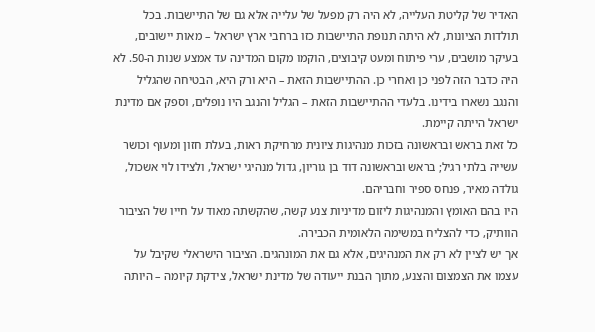האדיר של קליטת העלייה, לא היה רק מפעל של עלייה אלא גם של התיישבות. בכל תולדות הציונות, לא היתה תנופת התיישבות כזו ברחבי ארץ ישראל – מאות יישובים, בעיקר מושבים, ערי פיתוח ומעט קיבוצים, הוקמו מקום המדינה עד אמצע שנות ה-50. לא היה כדבר הזה לפני כן ואחרי כן. ההתיישבות הזאת – היא ורק היא, הבטיחה שהגליל והנגב נשארו בידינו. בלעדי ההתיישבות הזאת – הגליל והנגב היו נופלים, וספק אם מדינת ישראל הייתה קיימת.
כל זאת בראש ובראשונה בזכות מנהיגות ציונית מרחיקת ראות, בעלת חזון ומעוף וכושר עשייה בלתי רגיל; בראש ובראשונה דוד בן גוריון, גדול מנהיגי ישראל, ולצידו לוי אשכול, גולדה מאיר, פנחס ספיר וחבריהם.
היו בהם האומץ והמנהיגות ליזום מדיניות צנע קשה, שהקשתה מאוד על חייו של הציבור הוותיק, כדי להצליח במשימה הלאומית הכבירה.
אך יש לציין לא רק את המנהיגים, אלא גם את המונהגים. הציבור הישראלי שקיבל על עצמו את הצמצום והצנע, מתוך הבנת ייעודה של מדינת ישראל, צידקת קיומה – היותה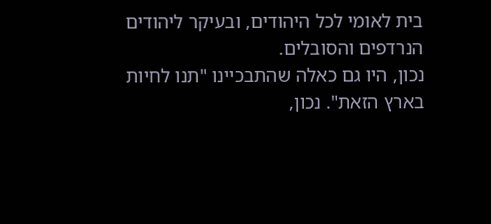בית לאומי לכל היהודים, ובעיקר ליהודים הנרדפים והסובלים.
נכון, היו גם כאלה שהתבכיינו "תנו לחיות בארץ הזאת". נכון,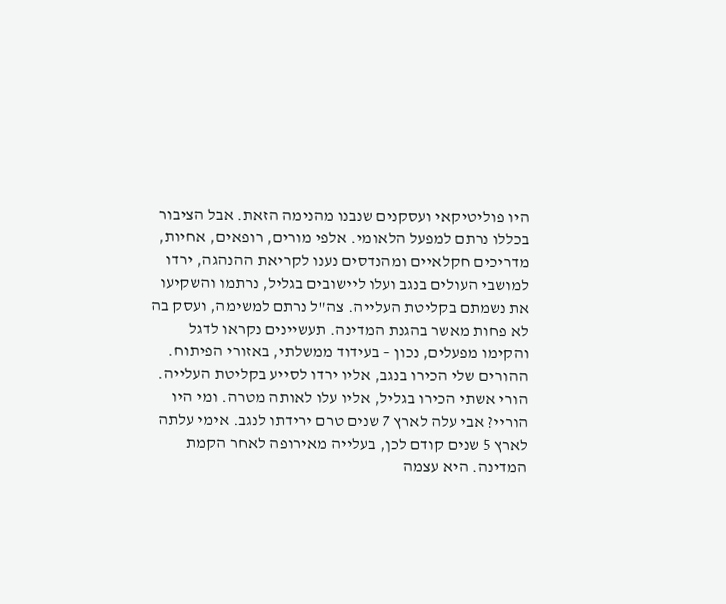היו פוליטיקאי ועסקנים שנבנו מהנימה הזאת. אבל הציבור בכללו נרתם למפעל הלאומי. אלפי מורים, רופאים, אחיות, מדריכים חקלאיים ומהנדסים נענו לקריאת ההנהגה, ירדו למושבי העולים בנגב ועלו ליישובים בגליל, נרתמו והשקיעו את נשמתם בקליטת העלייה. צה"ל נרתם למשימה, ועסק בה לא פחות מאשר בהגנת המדינה. תעשיינים נקראו לדגל והקימו מפעלים, נכון – בעידוד ממשלתי, באזורי הפיתוח.
ההורים שלי הכירו בנגב, אליו ירדו לסייע בקליטת העלייה. הורי אשתי הכירו בגליל, אליו עלו לאותה מטרה. ומי היו הוריי? אבי עלה לארץ 7 שנים טרם ירידתו לנגב. אימי עלתה לארץ 5 שנים קודם לכן, בעלייה מאירופה לאחר הקמת המדינה. היא עצמה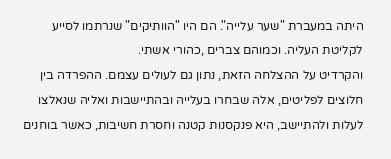היתה במעברת "שער עלייה". הם היו "הוותיקים" שנרתמו לסייע לקליטת העליה. וכמוהם צברים ,כהורי אשתי.
והקרדיט על ההצלחה הזאת, נתון גם לעולים עצמם. ההפרדה בין חלוצים לפליטים, אלה שבחרו בעלייה ובהתיישבות ואליה שנאלצו לעלות ולהתיישב, היא פנקסנות קטנה וחסרת חשיבות, כאשר בוחנים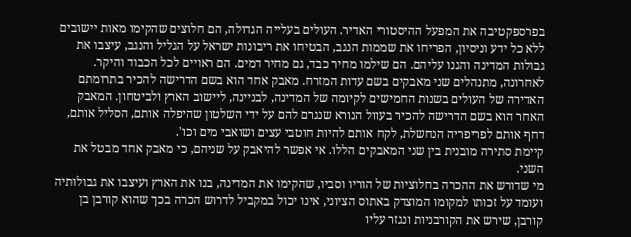בפרספקטיבה את המפעל ההיסטורי האדיר. העולים בעלייה הגדולה, הם חלוצים שהקימו מאות יישובים ללא כל ידע וניסיון, הפריחו את שממות הנגב, הבטיחו את ריבונות ישראל על הגליל והנגב, עיצבו את גבולות המדינה והגנו עליהם. הם שילמו מחיר כבד, גם מחיר דמים. הם ראויים לכל הכבוד והיקר.
לאחרונה, מתנהלים שני מאבקים בשם עדות המזרח. מאבק אחד הוא בשם הדרישה להכיר בתרומתם האדירה של העולים בשנות החמישים לקיומה של המדינה, לבניינה, ליישוב הארץ ולביטחון. המאבק האחר הוא בשם הדרישה להכיר בעוול הנורא שנגרם להם על ידי השלטון שהיפלה אותם, הסליל אותם, דחף אותם לפריפריה הנחשלת, לקח אותם להיות חוטבי עצים ושואבי מים וכו'.
קיימת סתירה מובנית בין שני המאבקים הללו. אי אפשר להיאבק על שניהם, כי מאבק אחד מבטל את השני.
מי שדורש את ההכרה בחלוציות של הוריו וסביו, שהקימו את המדינה, בנו את הארץ ועיצבו את גבולותיה ועומד על זכותו למקומו המוצדק באתוס הציוני, אינו יכול במקביל לדרוש הכרה בכך שהוא קורבן בן קורבן, שירש את הקורבניות ונגזר עליו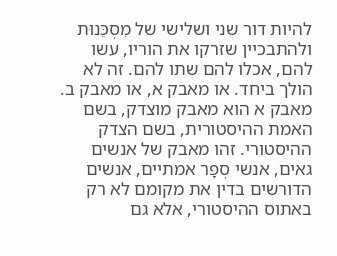להיות דור שני ושלישי של מִסְכֵּנוּת ולהתבכיין שזרקו את הוריו, עשו להם, אכלו להם שתו להם. זה לא הולך ביחד. או מאבק א, או מאבק ב.
מאבק א הוא מאבק מוצדק, בשם האמת ההיסטורית, בשם הצדק ההיסטורי. זהו מאבק של אנשים גאים, אנשי סְפָר אמתיים, אנשים הדורשים בדין את מקומם לא רק באתוס ההיסטורי, אלא גם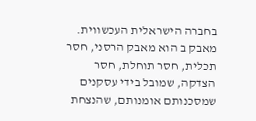בחברה הישראלית העכשווית.
מאבק ב הוא מאבק הרסני, חסר תכלית, חסר תוחלת, חסר הצדקה, שמובל בידי עסקנים שמסכנותם אומנותם, שהנצחת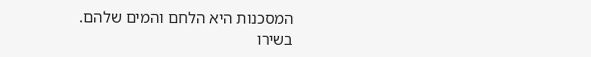המסכנות היא הלחם והמים שלהם.
בשירו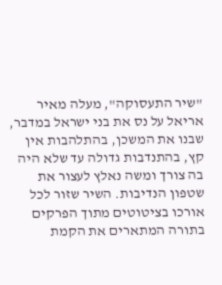"שיר התעסוקה", מעלה מאיר אריאל על נס את בני ישראל במדבר, שבנו את המשכן, בהתלהבות אין קץ, בהתנדבות גדולה עד שלא היה בה צורך ומשה נאלץ לעצור את שטפון הנדיבות. השיר שזור לכל אורכו בציטוטים מתוך הפרקים בתורה המתארים את הקמת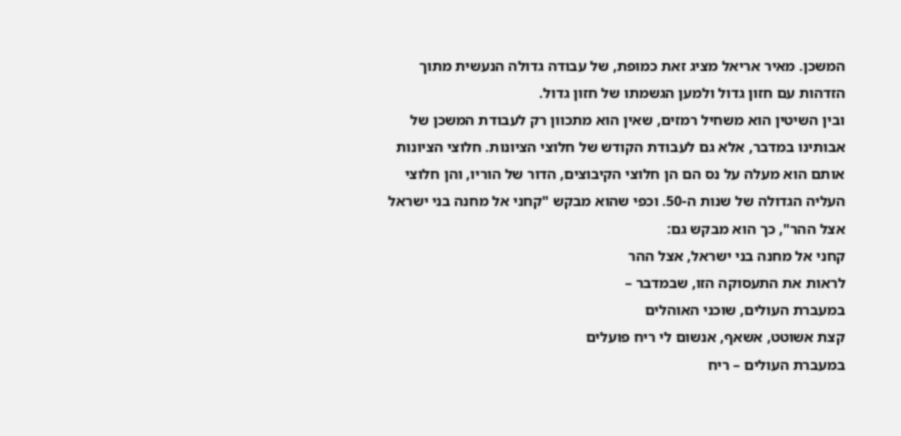המשכן. מאיר אריאל מציג זאת כמופת, של עבודה גדולה הנעשית מתוך הזדהות עם חזון גדול ולמען הגשמתו של חזון גדול.
ובין השיטין הוא משחיל רמזים, שאין הוא מתכוון רק לעבודת המשכן של אבותינו במדבר, אלא גם לעבודת הקודש של חלוצי הציונות. חלוצי הציונות אותם הוא מעלה על נס הם הן חלוצי הקיבוצים, הדור של הוריו, והן חלוצי העליה הגדולה של שנות ה-50. וכפי שהוא מבקש "קחני אל מחנה בני ישראל אצל ההר", כך הוא מבקש גם:
קחני אל מחנה בני ישראל, אצל ההר
לראות את התעסוקה הזו, שבמדבר –
במעברת העולים, שוכני האוהלים
קצת אשוטט, אשאף, אנשום לי ריח פועלים
במעברת העולים – ריח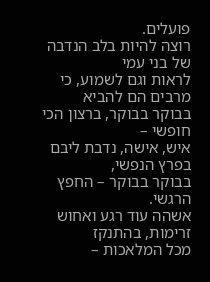פועלים.
רוצה להיות בלב הנדבה של בני עמי
לראות וגם לשמוע, כי מרבים הם להביא
בבוקר בבוקר, ברצון הכי חופשי –
איש, אישה, נדבת ליבם בפרץ הנפשי,
בבוקר בבוקר – החפץ הרגשי.
אשהה עוד רגע ואחוש זרימות, בהתנקז
מכל המלאכות –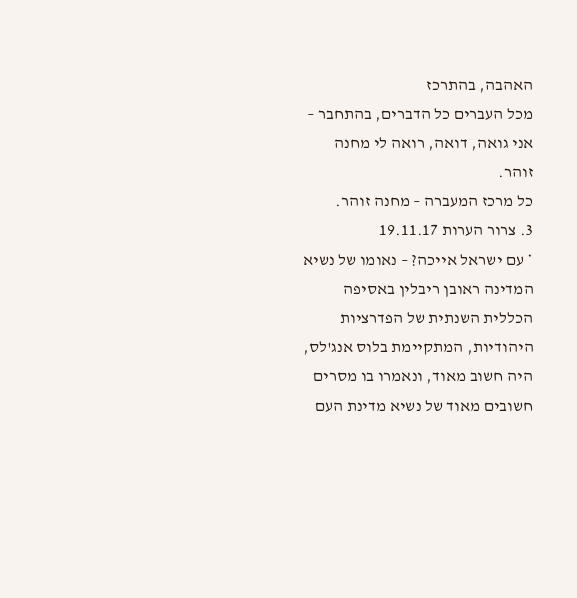האהבה, בהתרכז
מכל העברים כל הדברים, בהתחבר –
אני גואה, דואה, רואה לי מחנה זוהר.
כל מרכז המעברה – מחנה זוהר.
3. צרור הערות 19.11.17
* עם ישראל אייכה? – נאומו של נשיא המדינה ראובן ריבלין באסיפה הכללית השנתית של הפדרציות היהודיות, המתקיימת בלוס אנג'לס, היה חשוב מאוד, ונאמרו בו מסרים חשובים מאוד של נשיא מדינת העם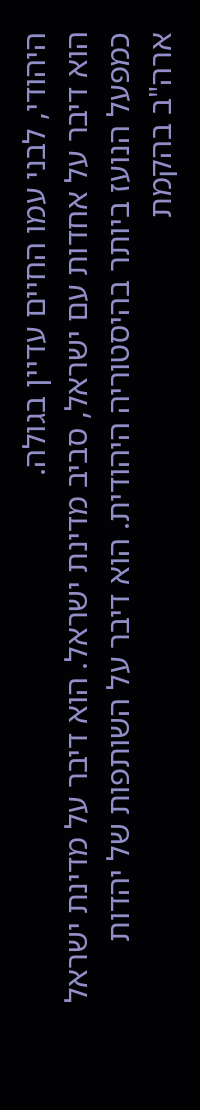היהודי, לבני עמו החיים עדיין בגולה.
הוא דיבר על אחדות עם ישראל, סביב מדינת ישראל. הוא דיבר על מדינת ישראל כמפעל הנועז ביותר בהיסטוריה היהודית. הוא דיבר על השותפות של יהדות ארה"ב בהקמת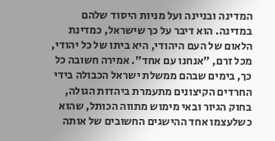המדינה ובניינה ועל מניות היסוד שלהם במדינה. הוא דיבר על כך שישראל, כמדינת הלאום של העם היהודי, היא ביתו של כל יהודי, מכל זרם, "אנחנו עם אחד". אמירה חשובה כל כך, בימים שבהם ממשלת ישראל הכבולה בידי החרדים הקיצונים מתעמרת ביהדות הגולה, בחוק הגיור ובאי מימוש מתווה הכותל, שהוא כשלעצמו אחד ההישגים החשובים של אותה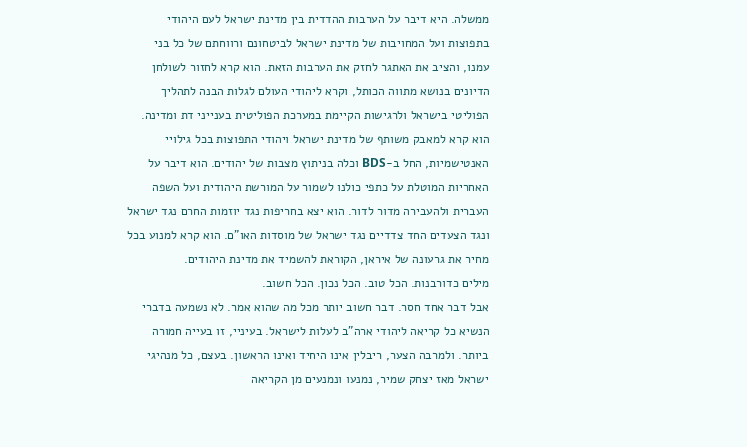ממשלה. היא דיבר על הערבות ההדדית בין מדינת ישראל לעם היהודי בתפוצות ועל המחויבות של מדינת ישראל לביטחונם ורווחתם של כל בני עמנו, והציב את האתגר לחזק את הערבות הזאת. הוא קרא לחזור לשולחן הדיונים בנושא מתווה הכותל, וקרא ליהודי העולם לגלות הבנה לתהליך הפוליטי בישראל ולרגישות הקיימת במערכת הפוליטית בענייני דת ומדינה. הוא קרא למאבק משותף של מדינת ישראל ויהודי התפוצות בכל גילויי האנטישמיות, החל ב-BDS וכלה בניתוץ מצבות של יהודים. הוא דיבר על האחריות המוטלת על כתפי כולנו לשמור על המורשת היהודית ועל השפה העברית ולהעבירה מדור לדור. הוא יצא בחריפות נגד יוזמות החרם נגד ישראל ונגד הצעדים החד צדדיים נגד ישראל של מוסדות האו"ם. הוא קרא למנוע בכל מחיר את גרעונה של איראן, הקוראת להשמיד את מדינת היהודים.
מילים כדורבנות. הכל טוב. הכל נכון. הכל חשוב.
אבל דבר אחד חסר. דבר חשוב יותר מכל מה שהוא אמר. לא נשמעה בדברי הנשיא כל קריאה ליהודי ארה"ב לעלות לישראל. בעיניי, זו בעייה חמורה ביותר. ולמרבה הצער, ריבלין אינו היחיד ואינו הראשון. בעצם, כל מנהיגי ישראל מאז יצחק שמיר, נמנעו ונמנעים מן הקריאה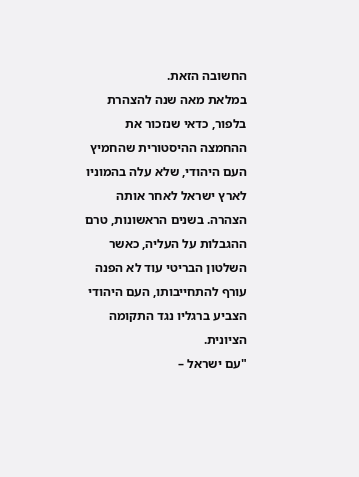החשובה הזאת.
במלאת מאה שנה להצהרת בלפור, כדאי שנזכור את ההחמצה ההיסטורית שהחמיץ העם היהודי, שלא עלה בהמוניו לארץ ישראל לאחר אותה הצהרה. בשנים הראשונות, טרם ההגבלות על העליה, כאשר השלטון הבריטי עוד לא הפנה עורף להתחייבותו, העם היהודי הצביע ברגליו נגד התקומה הציונית.
"עם ישראל –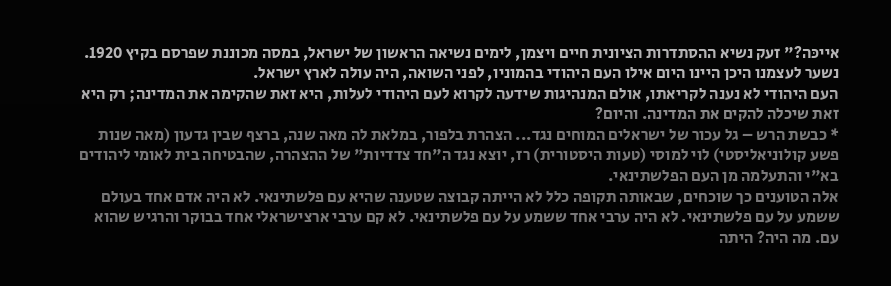אייכּה?" זעק נשיא ההסתדרות הציונית חיים ויצמן, לימים נשיאה הראשון של ישראל, במסה מכוננת שפרסם בקיץ 1920. נשער לעצמנו היכן היינו היום אילו העם היהודי בהמוניו, לפני השואה, היה עולה לארץ ישראל.
העם היהודי לא נענה לקריאתו, אולם המנהיגות שידעה לקרוא לעם היהודי לעלות, היא זאת שהקימה את המדינה; רק היא זאת שיכלה להקים את המדינה. והיום?
* כבשת הרש – גל עכור של ישראלים המוחים נגד... הצהרת בלפור, במלאת לה מאה שנה, ברצף שבין גדעון (מאה שנות פשע קולוניאליסטי) לוי למוסי (טעות היסטורית) רז, יוצא נגד ה"חד צדדיות" של ההצהרה, שהבטיחה בית לאומי ליהודים בא"י והתעלמה מן העם הפלשתינאי.
אלה הטוענים כך שוכחים, שבאותה תקופה כלל לא הייתה קבוצה שטענה שהיא עם פלשתינאי. לא היה אדם אחד בעולם ששמע על עם פלשתינאי. לא היה ערבי אחד ששמע על עם פלשתינאי. לא קם ערבי ארצישראלי אחד בבוקר והרגיש שהוא עם. מה היה? היתה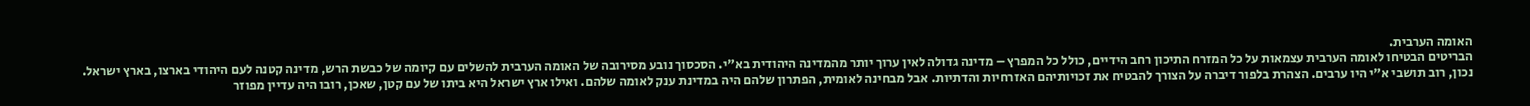האומה הערבית.
הבריטים הבטיחו לאומה הערבית עצמאות על כל המזרח התיכון רחב הידיים, כולל כל המפרץ – מדינה גדולה לאין ערוך יותר מהמדינה היהודית בא"י. הסכסוך נובע מסירובה של האומה הערבית להשלים עם קיומה של כבשת הרש, מדינה קטנה לעם היהודי בארצו, בארץ ישראל.
נכון, רוב תושבי א"י היו ערבים. הצהרת בלפור דיברה על הצורך להבטיח את זכויותיהם האזרחיות והדתיות. אבל מבחינה לאומית, הפתרון שלהם היה במדינת ענק לאומה שלהם. ואילו ארץ ישראל היא ביתו של עם קטן, שאכן, רובו היה עדיין מפוזר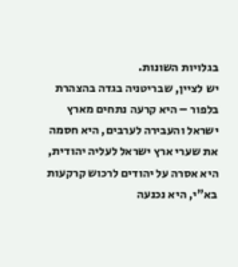בגלויות השונות.
יש לציין, שבריטניה בגדה בהצהרת בלפור – היא קרעה נתחים מארץ ישראל והעבירה לערבים, היא חסמה את שערי ארץ ישראל לעליה יהודית, היא אסרה על יהודים לרכוש קרקעות בא"י, היא נכנעה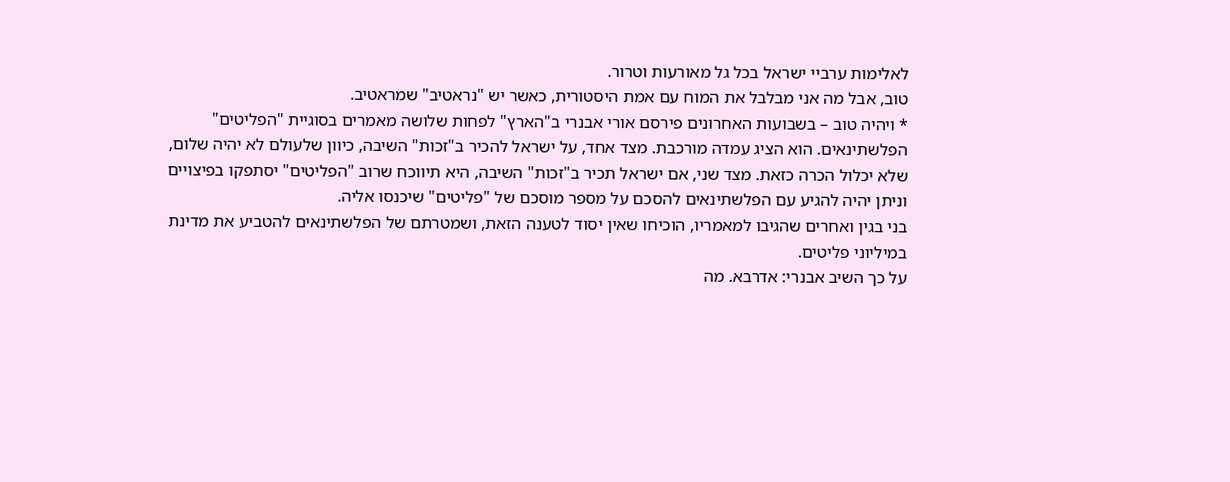לאלימות ערביי ישראל בכל גל מאורעות וטרור.
טוב, אבל מה אני מבלבל את המוח עם אמת היסטורית, כאשר יש "נראטיב" שמראטיב.
* ויהיה טוב – בשבועות האחרונים פירסם אורי אבנרי ב"הארץ" לפחות שלושה מאמרים בסוגיית "הפליטים" הפלשתינאים. הוא הציג עמדה מורכבת. מצד אחד, על ישראל להכיר ב"זכות" השיבה, כיוון שלעולם לא יהיה שלום, שלא יכלול הכרה כזאת. מצד שני, אם ישראל תכיר ב"זכות" השיבה, היא תיווכח שרוב "הפליטים" יסתפקו בפיצויים וניתן יהיה להגיע עם הפלשתינאים להסכם על מספר מוסכם של "פליטים" שיכנסו אליה.
בני בגין ואחרים שהגיבו למאמריו, הוכיחו שאין יסוד לטענה הזאת, ושמטרתם של הפלשתינאים להטביע את מדינת במיליוני פליטים.
על כך השיב אבנרי: אדרבא. מה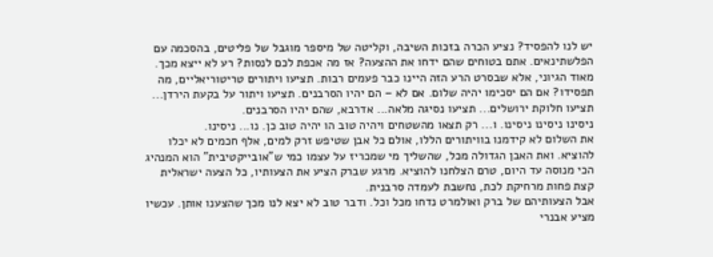יש לנו להפסיד? נציע הכרה בזכות השיבה, וקליטה של מיספר מוגבל של פליטים, בהסכמה עם הפלשתינאים. אתם בטוחים שהם ידחו את ההצעה? אז מה אכפת לכם לנסות? רע לא ייצא מכך.
מאוד הגיוני, אלא שבסרט הרע הזה היינו כבר פעמים רבות. תציעו ויתורים טריטוריאליים, מה תפסידו? אם הם יסכימו יהיה שלום. אם לא – הם יהיו הסרבנים. תציעו ויתור על בקעת הירדן... תציעו חלוקת ירושלים... תציעו נסיגה מלאה... אדרבא, שהם יהיו הסרבנים.
ניסינו ניסינו ניסינו. ו... רק תצאו מהשטחים ויהיה טוב הו יהיה טוב כן. נו... ניסינו.
את השלום לא קידמנו בוויתורים הללו, אולם כל אבן שטיפש זרק למים, אלף חכמים לא יכלו להוציא. ואת האבן הגדולה מכל, שהשליך מי שמכריז על עצמו כמי ש"אובייקטיבית" הוא המנהיג הכי מנוסה עד היום, טרם הצלחנו להוציא. מרגע שברק הציע את הצעותיו, כל הצעה ישראלית קצת פחות מרחיקת לכת, נחשבת לעמדה סרבנית.
אבל הצעותיהם של ברק ואולמרט נדחו מכל וכל. ודבר טוב לא יצא לנו מכך שהצענו אותן. עכשיו מציע אבנרי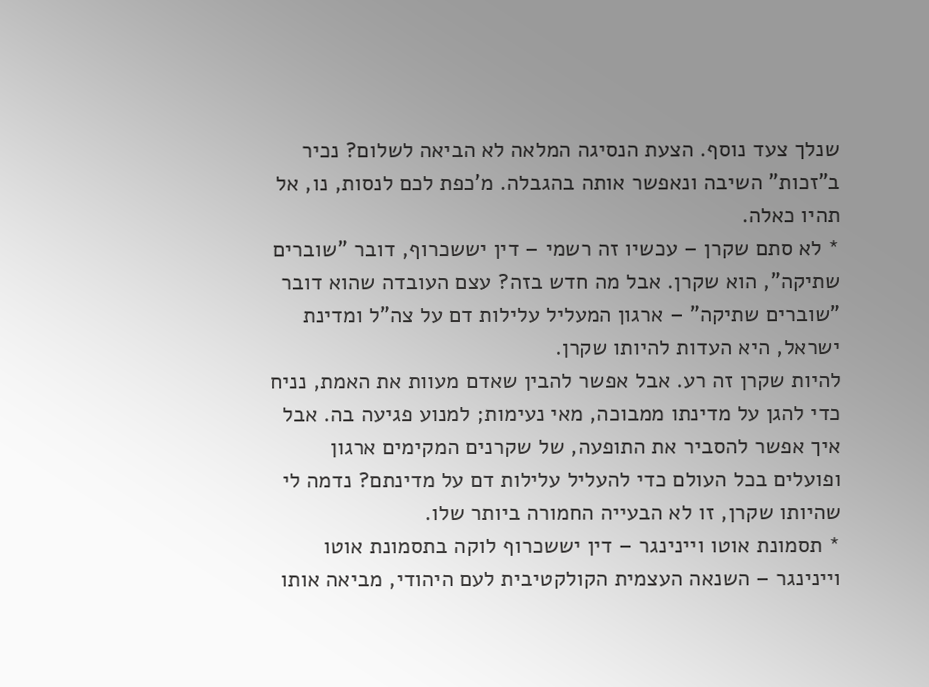שנלך צעד נוסף. הצעת הנסיגה המלאה לא הביאה לשלום? נכיר ב"זכות" השיבה ונאפשר אותה בהגבלה. מ'כפת לכם לנסות, נו, אל תהיו כאלה.
* לא סתם שקרן – עכשיו זה רשמי – דין יששכרוף, דובר "שוברים שתיקה", הוא שקרן. אבל מה חדש בזה? עצם העובדה שהוא דובר "שוברים שתיקה" – ארגון המעליל עלילות דם על צה"ל ומדינת ישראל, היא העדות להיותו שקרן.
להיות שקרן זה רע. אבל אפשר להבין שאדם מעוות את האמת, נניח כדי להגן על מדינתו ממבוכה, מאי נעימות; למנוע פגיעה בה. אבל איך אפשר להסביר את התופעה, של שקרנים המקימים ארגון ופועלים בכל העולם כדי להעליל עלילות דם על מדינתם? נדמה לי שהיותו שקרן, זו לא הבעייה החמורה ביותר שלו.
* תסמונת אוטו ויינינגר – דין יששכרוף לוקה בתסמונת אוטו ויינינגר – השנאה העצמית הקולקטיבית לעם היהודי, מביאה אותו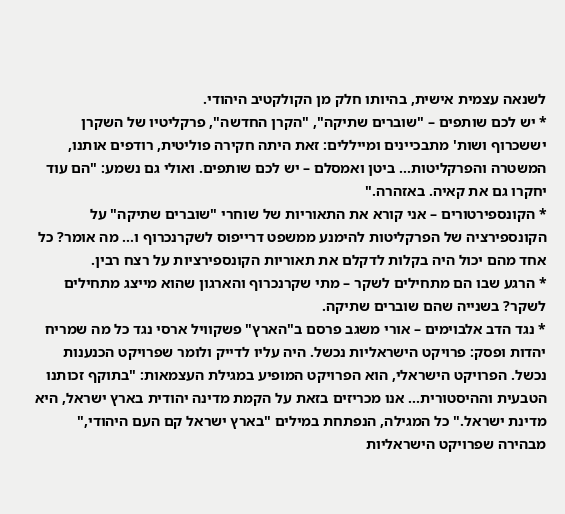לשנאה עצמית אישית, בהיותו חלק מן הקולקטיב היהודי.
* יש לכם שותפים – "שוברים שתיקה", "הקרן החדשה", פרקליטיו של השקרן יששכרוף ושות' מתבכיינים ומייללים: זאת היתה חקירה פוליטית, רודפים אותנו, המשטרה והפרקליטות... ביטן ואמסלם – יש לכם שותפים. ואולי גם נשמע: "הם עוד יחקרו גם את קאיה. באזהרה."
* הקונספירטורים – אני קורא את התאוריות של שוחרי "שוברים שתיקה" על הקונספירציה של הפרקליטות להימנע ממשפט דרייפוס לשקרנכרוף ו... מה אומר? כל אחד מהם יכול היה בקלות לדקלם את תאוריות הקונספירציות על רצח רבין.
* הרגע שבו הם מתחילים לשקר – מתי שקרנכרוף והארגון שהוא מייצג מתחילים לשקר? בשנייה שהם שוברים שתיקה.
* נגד הדב אלבוימים – אורי משגב פרסם ב"הארץ" פשקוויל ארסי נגד כל מה שמריח יהדות ופסק: פרויקט הישראליות נכשל. היה עליו לדייק ולומר שפרויקט הכנענות נכשל. הפרויקט הישראלי, הוא הפרויקט המופיע במגילת העצמאות: "בתוקף זכותנו הטבעית וההיסטורית... אנו מכריזים בזאת על הקמת מדינה יהודית בארץ ישראל, היא מדינת ישראל." כל המגילה, הנפתחת במילים "בארץ ישראל קם העם היהודי," מבהירה שפרויקט הישראליות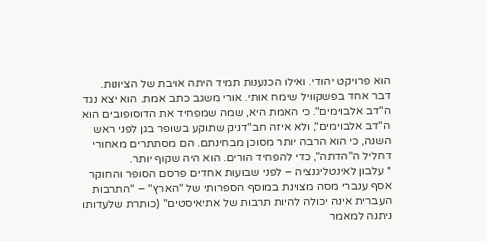הוא פרויקט יהודי. ואילו הכנענות תמיד היתה אויבת של הציונות.
דבר אחד בפשקוויל שימח אותי. אורי משגב כתב אמת. הוא יצא נגד ה"דב אלבוימים". כי האמת היא, שמה שמפחיד את הדוסופובים הוא ה"דב אלבוימים", ולא איזה חב"דניק שתוקע בשופר בגן לפני ראש השנה, כי הוא הרבה יותר מסוכן מבחינתם. הם מסתתרים מאחורי דחליל ה"הדתה", כדי להפחיד הורים. הוא היה שקוף יותר.
* עלבון לאינטליגנציה – לפני שבועות אחדים פרסם הסופר והחוקר אסף ענברי מסה מצוינת במוסף הספרותי של "הארץ" – "התרבות העברית אינה יכולה להיות תרבות של אתיאיסטים" (כותרת שלעדותו ניתנה למאמר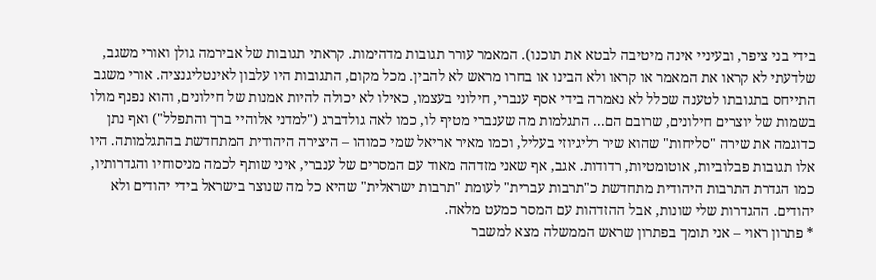בידי בני ציפר, ובעיניי אינה מיטיבה לבטא את תוכנו). המאמר עורר תגובות מדהימות. קראתי תגובות של אבירמה גולן ואורי משגב, שלדעתי לא קראו את המאמר או קראו ולא הבינו או בחרו מראש לא להבין. מכל מקום, התגובות היו עלבון לאינטליגנציה. אורי משגב התייחס בתגובתו לטענה שכלל לא נאמרה בידי אסף ענברי, חילוני בעצמו, כאילו לא יכולה להיות אמנות של חילונים, והוא נפנף מולו בשמות של יוצרים חילונים, שרובם הם... התגלמות מה שענברי מטיף לו, כמו לאה גולדברג ("למדני אלוהיי ברך והתפלל") ואף נתן כדוגמה את שירה "סליחות" שהוא שיר רליגיוזי בעליל, וכמו מאיר אריאל שמי כמוהו – היצירה היהודית המתחדשת בהתגלמותה. היו אלו תגובות פבלוביות, אוטומטיות, רדודות. אגב, אף שאני מזדהה מאוד עם המסרים של ענברי, איני שותף לכמה מניסוחיו והגדרותיו, כמו הגדרת התרבות היהודית מתחדשת כ"תרבות עברית" לעומת "תרבות ישראלית" שהיא כל מה שנוצר בישראל בידי יהודים ולא יהודים. ההגדרות שלי שונות, אבל ההזדהות עם המסר כמעט מלאה.
* פתרון ראוי – אני תומך בפתרון שראש הממשלה מצא למשבר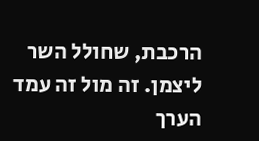הרכבת, שחולל השר ליצמן. זה מול זה עמד הערך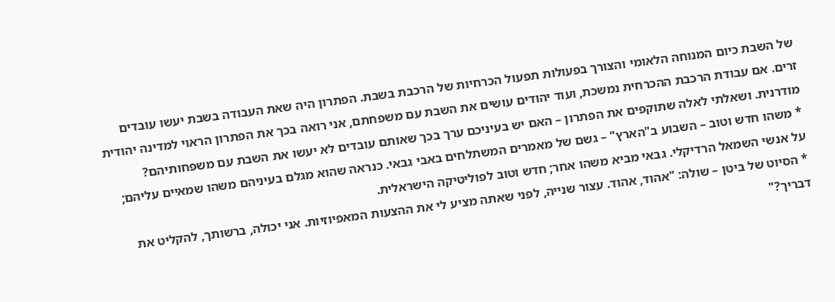של השבת כיום המנוחה הלאומי והצורך בפעולות תפעול הכרחיות של הרכבת בשבת. הפתרון היה שאת העבודה בשבת יעשו עובדים זרים. אם עבודת הרכבת ההכרחית נמשכת, ועוד יהודים עושים את השבת עם משפחתם, אני רואה בכך את הפתרון הראוי למדינה יהודית מודרנית. ושאלתי לאלה שתוקפים את הפתרון – האם יש בעיניכם ערך בכך שאותם עובדים לא יעשו את השבת עם משפחותיהם?
* משהו חדש וטוב – השבוע ב"הארץ" – גשם של מאמרים המשתלחים באבי גבאי. כנראה שהוא מגלם בעיניהם משהו שמאיים עליהם; על אנשי השמאל הרדיקלי. גבאי מביא משהו אחר; חדש וטוב לפוליטיקה הישראלית.
* הסיוט של ביטן – שולה: "אהוד, אהוד. עצור שנייה, לפני שאתה מציע לי את ההצעות המאפיוזיות. אני יכולה, ברשותך, להקליט את דבריך?"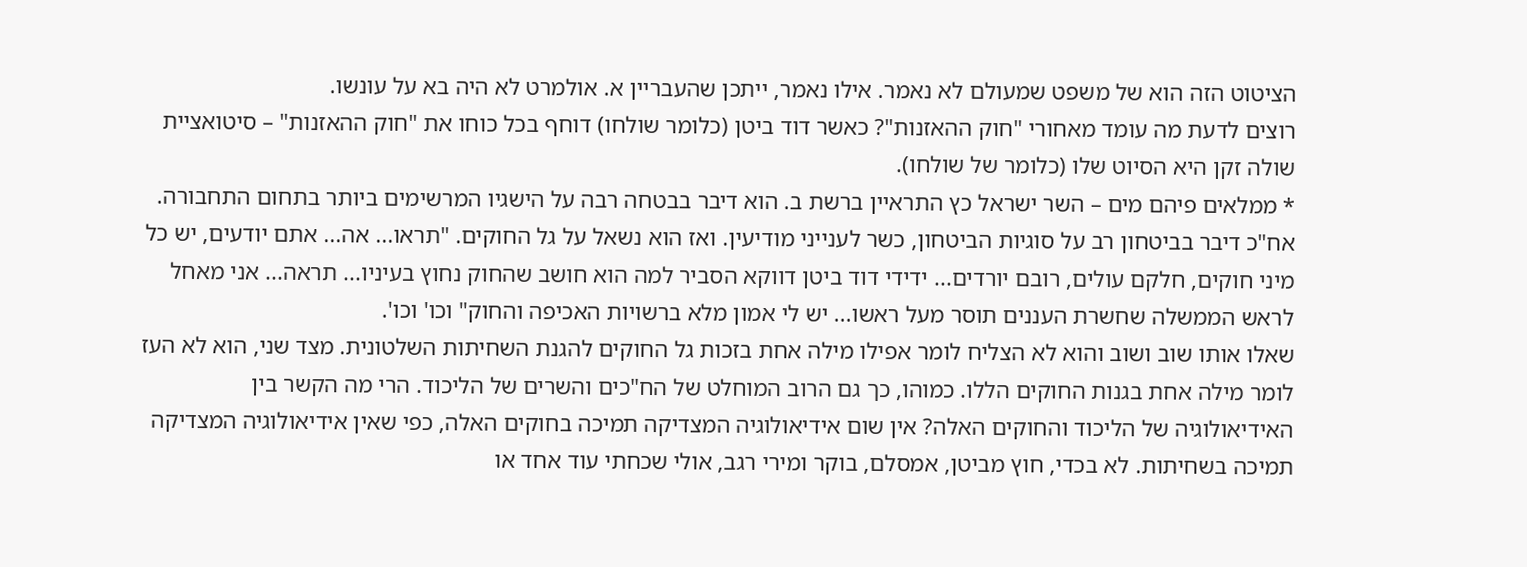הציטוט הזה הוא של משפט שמעולם לא נאמר. אילו נאמר, ייתכן שהעבריין א. אולמרט לא היה בא על עונשו.
רוצים לדעת מה עומד מאחורי "חוק ההאזנות"? כאשר דוד ביטן (כלומר שולחו) דוחף בכל כוחו את "חוק ההאזנות" – סיטואציית שולה זקן היא הסיוט שלו (כלומר של שולחו).
* ממלאים פיהם מים – השר ישראל כץ התראיין ברשת ב. הוא דיבר בבטחה רבה על הישגיו המרשימים ביותר בתחום התחבורה. אח"כ דיבר בביטחון רב על סוגיות הביטחון, כשר לענייני מודיעין. ואז הוא נשאל על גל החוקים. "תראו... אה... אתם יודעים, יש כל מיני חוקים, חלקם עולים, רובם יורדים... ידידי דוד ביטן דווקא הסביר למה הוא חושב שהחוק נחוץ בעיניו... תראה... אני מאחל לראש הממשלה שחשרת העננים תוסר מעל ראשו... יש לי אמון מלא ברשויות האכיפה והחוק" וכו' וכו'.
שאלו אותו שוב ושוב והוא לא הצליח לומר אפילו מילה אחת בזכות גל החוקים להגנת השחיתות השלטונית. מצד שני, הוא לא העז לומר מילה אחת בגנות החוקים הללו. כמוהו, כך גם הרוב המוחלט של הח"כים והשרים של הליכוד. הרי מה הקשר בין האידיאולוגיה של הליכוד והחוקים האלה? אין שום אידיאולוגיה המצדיקה תמיכה בחוקים האלה, כפי שאין אידיאולוגיה המצדיקה תמיכה בשחיתות. לא בכדי, חוץ מביטן, אמסלם, בוקר ומירי רגב, אולי שכחתי עוד אחד או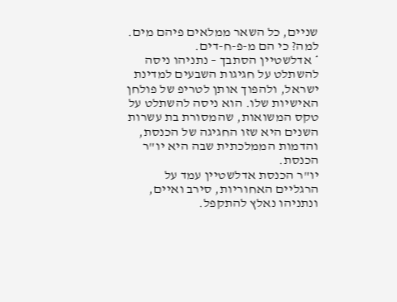שניים, כל השאר ממלאים פיהם מים. למה? כי הם מ-פ-ח-דים.
* אדלשטיין הסתבך – נתניהו ניסה להשתלט על חגיגות השבעים למדינת ישראל, ולהפוך אותן לטריפ של פולחן האישיות שלו. הוא ניסה להשתלט על טקס המשואות, שהמסורת בת עשרות השנים היא שזו החגיגה של הכנסת, והדמות הממלכתית שבה היא יו"ר הכנסת.
יו"ר הכנסת אדלשטיין עמד על הרגליים האחוריות, סירב ואיים, ונתניהו נאלץ להתקפל.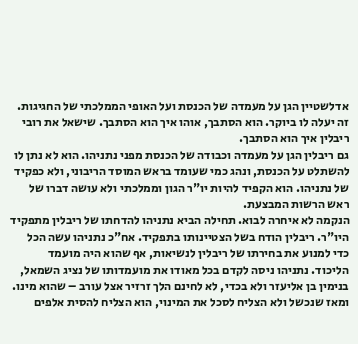אדלשטיין הגן על מעמדה של הכנסת ועל האופי הממלכתי של החגיגות.
זה יעלה לו ביוקר. הוא הסתבך, אוהו איך הוא הסתבך. שישאל את רובי ריבלין איך הוא הסתבך.
גם ריבלין הגן על מעמדה וכבודה של הכנסת מפני נתניהו. הוא לא נתן לו להשתלט על הכנסת, ונהג כמי שעומד בראש המוסד הריבוני, ולא כפקיד של נתניהו. הוא הקפיד להיות יו"ר הגון וממלכתי ולא עושה דברו של ראש הרשות המבצעת.
הנקמה לא איחרה לבוא. תחילה הביא נתניהו להדחתו של ריבלין מתפקיד היו"ר. ריבלין הודח בשל הצטיינותו בתפקיד. אח"כ נתניהו עשה הכל כדי למנוע את בחירתו של ריבלין לנשיאות, אף שהוא היה מועמד הליכוד. נתניהו ניסה לקדם בכל מאודו את מועמדותו של נציג השמאל, בנימין בן אליעזר ולא בכדי, לא לחינם הלך זרזיר אצל עורב – שהוא מינו.
ומאז שנכשל ולא הצליח לסכל את המינוי, הוא הצליח להסית אלפים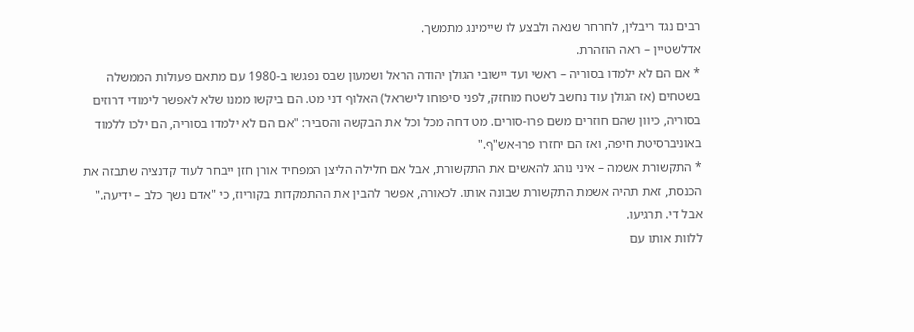רבים נגד ריבלין, לחרחר שנאה ולבצע לו שיימינג מתמשך.
אדלשטיין – ראה הוזהרת.
* אם הם לא ילמדו בסוריה – ראשי ועד יישובי הגולן יהודה הראל ושמעון שבס נפגשו ב-1980 עם מתאם פעולות הממשלה בשטחים (אז הגולן עוד נחשב לשטח מוחזק, לפני סיפוחו לישראל) האלוף דני מט. הם ביקשו ממנו שלא לאפשר לימודי דרוזים בסוריה, כיוון שהם חוזרים משם פרו-סורים. מט דחה מכל וכל את הבקשה והסביר: "אם הם לא ילמדו בסוריה, הם ילכו ללמוד באוניברסיטת חיפה, ואז הם יחזרו פרו-אש"ף."
* התקשורת אשמה – איני נוהג להאשים את התקשורת, אבל אם חלילה הליצן המפחיד אורן חזן ייבחר לעוד קדנציה שתבזה את הכנסת, זאת תהיה אשמת התקשורת שבונה אותו. לכאורה, אפשר להבין את ההתמקדות בקוריוז, כי "אדם נשך כלב – ידיעה." אבל די. תרגיעו.
ללוות אותו עם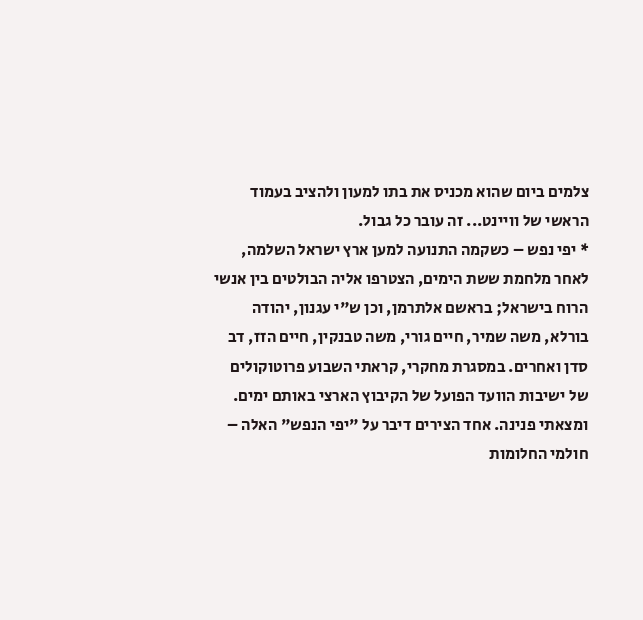צלמים ביום שהוא מכניס את בתו למעון ולהציב בעמוד הראשי של וויינט... זה עובר כל גבול.
* יפי נפש – כשקמה התנועה למען ארץ ישראל השלמה, לאחר מלחמת ששת הימים, הצטרפו אליה הבולטים בין אנשי הרוח בישראל; בראשם אלתרמן, וכן ש"י עגנון, יהודה בורלא, משה שמיר, חיים גורי, משה טבנקין, חיים הזז, דב סדן ואחרים. במסגרת מחקרי, קראתי השבוע פרוטוקולים של ישיבות הוועד הפועל של הקיבוץ הארצי באותם ימים. ומצאתי פנינה. אחד הצירים דיבר על "יפי הנפש" האלה – חולמי החלומות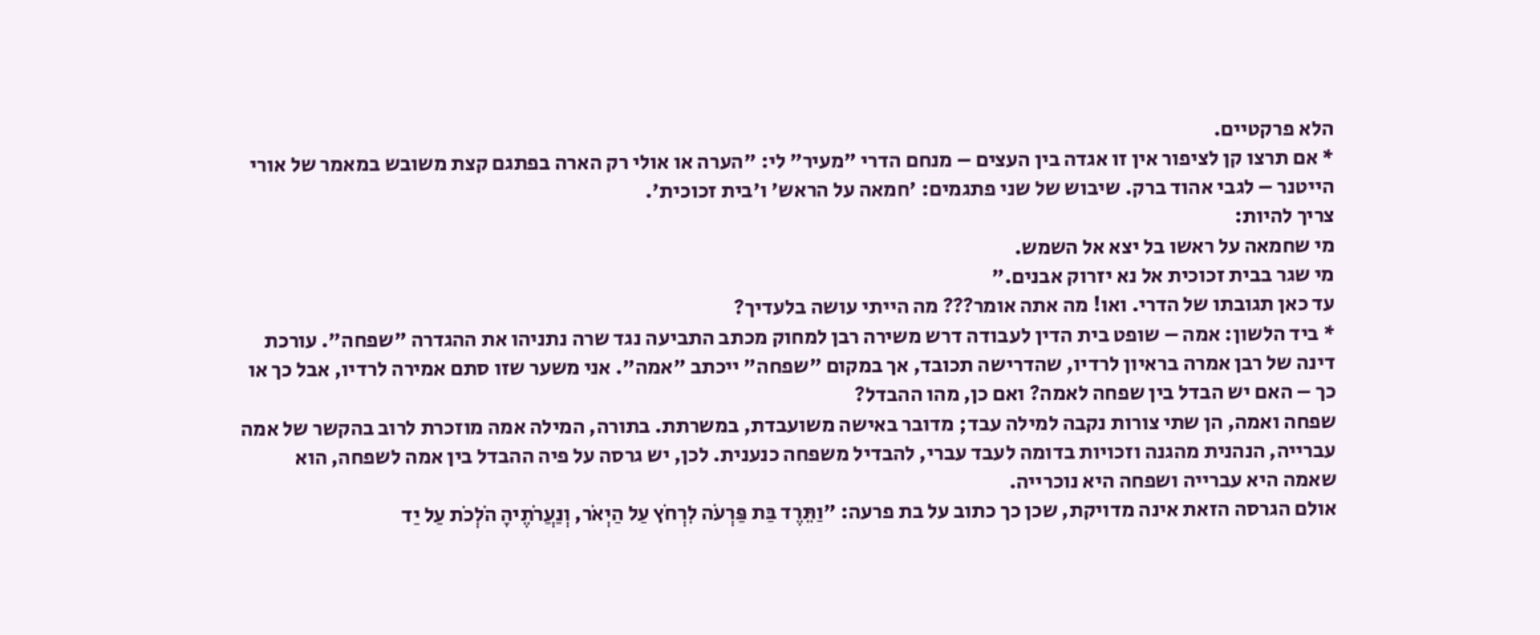הלא פרקטיים.
* אם תרצו קן לציפור אין זו אגדה בין העצים – מנחם הדרי "מעיר" לי: "הערה או אולי רק הארה בפתגם קצת משובש במאמר של אורי הייטנר – לגבי אהוד ברק. שיבוש של שני פתגמים: 'חמאה על הראש' ו'בית זכוכית'.
צריך להיות:
מי שחמאה על ראשו בל יצא אל השמש.
מי שגר בבית זכוכית אל נא יזרוק אבנים."
עד כאן תגובתו של הדרי. ואו! מה אתה אומר??? מה הייתי עושה בלעדיך?
* ביד הלשון: אמה – שופט בית הדין לעבודה דרש משירה רבן למחוק מכתב התביעה נגד שרה נתניהו את ההגדרה "שפחה". עורכת דינה של רבן אמרה בראיון לרדיו, שהדרישה תכובד, אך במקום "שפחה" ייכתב "אמה". אני משער שזו סתם אמירה לרדיו, אבל כך או כך – האם יש הבדל בין שפחה לאמה? ואם כן, מהו ההבדל?
שפחה ואמה, הן שתי צורות נקבה למילה עבד; מדובר באישה משועבדת, במשרתת. בתורה, המילה אמה מוזכרת לרוב בהקשר של אמה עברייה, הנהנית מהגנה וזכויות בדומה לעבד עברי, להבדיל משפחה כנענית. לכן, יש גרסה על פיה ההבדל בין אמה לשפחה, הוא שאמה היא עברייה ושפחה היא נוכרייה.
אולם הגרסה הזאת אינה מדויקת, שכן כך כתוב על בת פרעה: "וַתֵּרֶד בַּת פַּרְעֹה לִרְחֹץ עַל הַיְאֹר, וְנַעֲרֹתֶיהָ הֹלְכֹת עַל יַד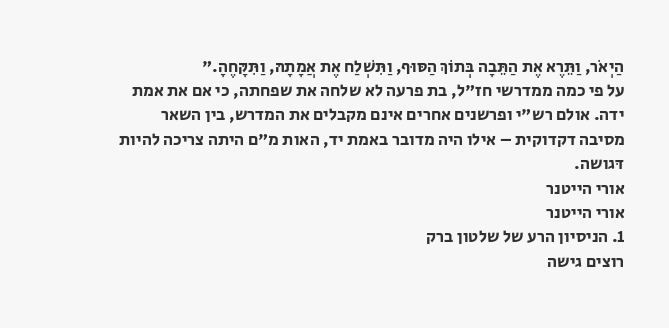הַיְאֹר, וַתֵּרֶא אֶת הַתֵּבָה בְּתוֹךְ הַסּוּף, וַתִּשְׁלַח אֶת אֲמָתָהּ, וַתִּקָּחֶהָ."
על פי כמה ממדרשי חז"ל, בת פרעה לא שלחה את שפחתה, כי אם את אמת ידה. אולם רש"י ופרשנים אחרים אינם מקבלים את המדרש, בין השאר מסיבה דקדוקית – אילו היה מדובר באמת יד, האות מ"ם היתה צריכה להיות דּגושה.
אורי הייטנר
אורי הייטנר
1. הניסיון הרע של שלטון ברק
רוצים גישה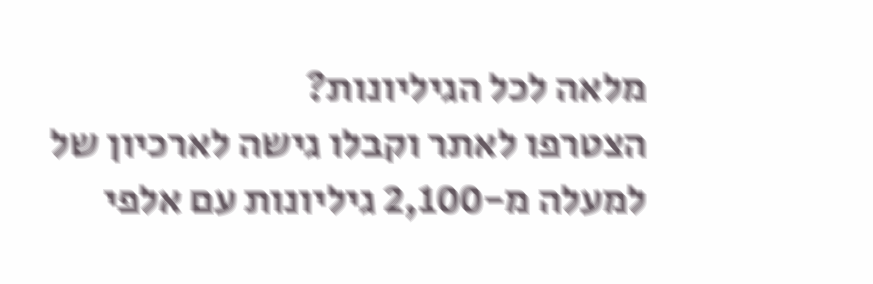מלאה לכל הגיליונות?
הצטרפו לאתר וקבלו גישה לארכיון של למעלה מ-2,100 גיליונות עם אלפי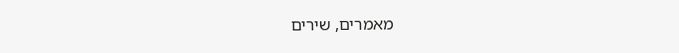מאמרים, שירים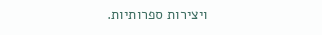ויצירות ספרותיות.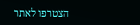הצטרפו לאתר